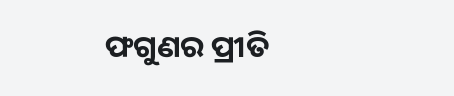ଫଗୁଣର ପ୍ରୀତି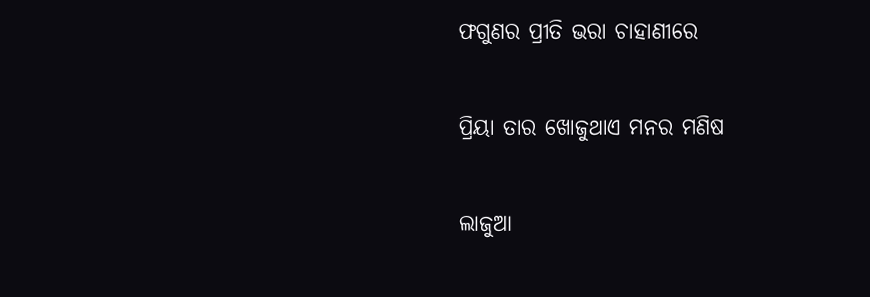ଫଗୁଣର ପ୍ରୀତି ଭରା ଚାହାଣୀରେ

ପ୍ରିୟା ତାର ଖୋଜୁଥାଏ ମନର ମଣିଷ

ଲାଜୁଆ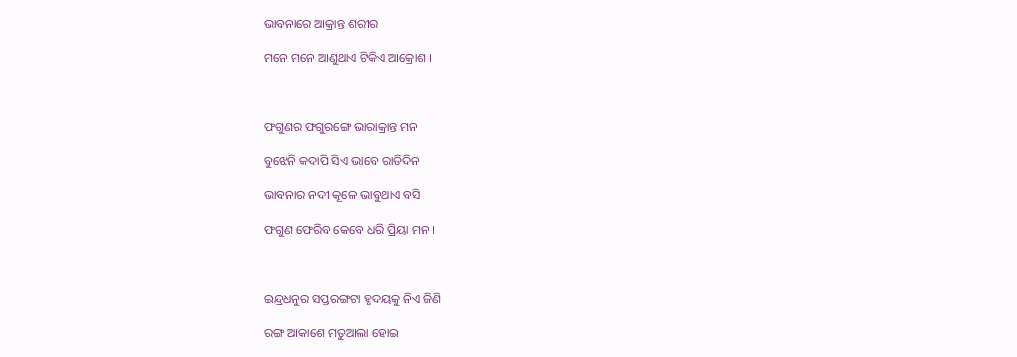ଭାବନାରେ ଆକ୍ରାନ୍ତ ଶରୀର

ମନେ ମନେ ଆଣୁଥାଏ ଟିକିଏ ଆକ୍ରୋଶ ।



ଫଗୁଣର ଫଗୁରଙ୍ଗେ ଭାରାକ୍ରାନ୍ତ ମନ

ବୁଝେନି କଦାପି ସିଏ ଭାବେ ରାତିଦିନ

ଭାବନାର ନଦୀ କୂଳେ ଭାବୁଥାଏ ବସି

ଫଗୁଣ ଫେରିବ କେବେ ଧରି ପ୍ରିୟା ମନ ।



ଇନ୍ଦ୍ରଧନୁର ସପ୍ତରଙ୍ଗଟା ହୃଦୟକୁ ନିଏ ଜିଣି

ରଙ୍ଗ ଆକାଶେ ମତୁଆଲା ହୋଇ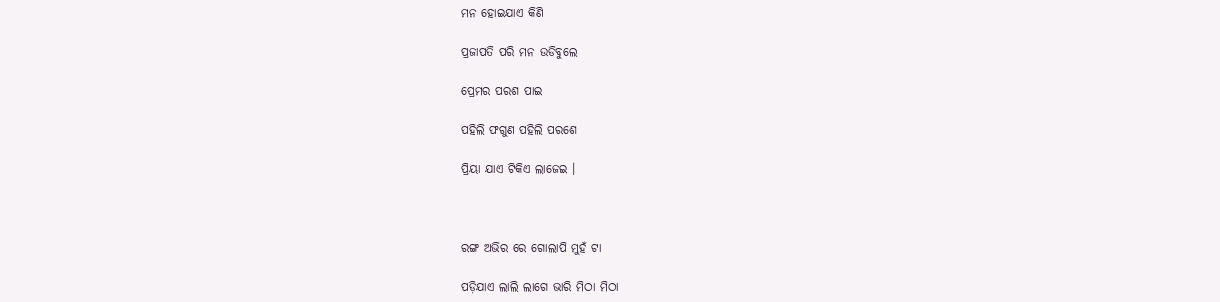ମନ ହୋଇଯାଏ କିଣି

ପ୍ରଜାପତି ପରି ମନ ଉଡିବୁଲେ

ପ୍ରେମର ପରଶ ପାଇ

ପହିଲି ଫଗୁଣ ପହିଲି ପରଶେ

ପ୍ରିୟା ଯାଏ ଟିକିଏ ଲାଜେଇ ।



ରଙ୍ଗ ଅଭିର ରେ ଗୋଲାପି ମୁହଁ ଟା

ପଡ଼ିଯାଏ ଲାଲି ଲାଗେ ଭାରି ମିଠା ମିଠା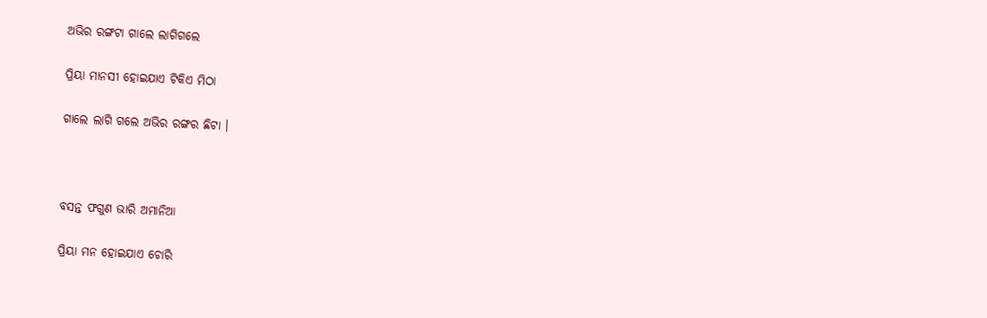ଅଭିର ରଙ୍ଗଟା ଗାଲେ ଲାଗିଗଲେ

ପ୍ରିୟା ମାନସୀ ହୋଇଯାଏ ଟିକିଏ ମିଠା

ଗାଲେ ଲାଗି ଗଲେ ଅଭିର ରଙ୍ଗର ଛିଟା ।



ବସନ୍ତ ଫଗୁଣ ଭାରି ଅମାନିଆ

ପ୍ରିୟା ମନ ହୋଇଯାଏ ଚୋରି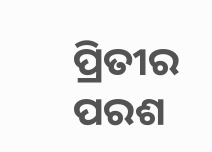ପ୍ରିତୀର ପରଶ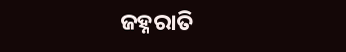ଜହ୍ନରାତି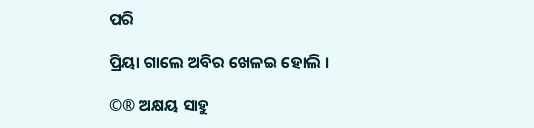ପରି

ପ୍ରିୟା ଗାଲେ ଅବିର ଖେଳଇ ହୋଲି ।

©® ଅକ୍ଷୟ ସାହୁ